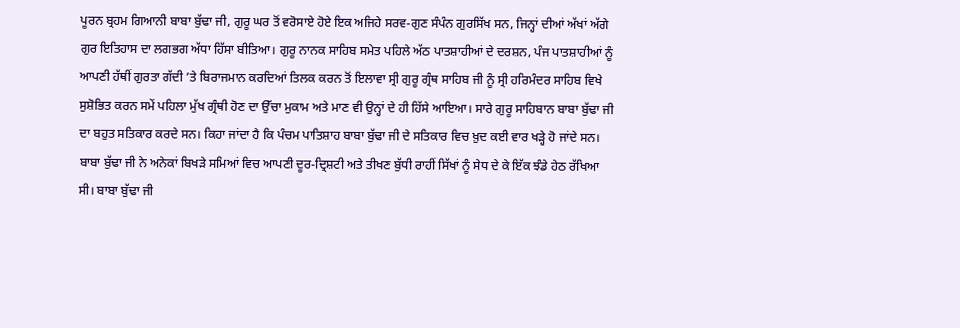ਪੂਰਨ ਬ੍ਰਹਮ ਗਿਆਨੀ ਬਾਬਾ ਬੁੱਢਾ ਜੀ, ਗੁਰੂ ਘਰ ਤੋਂ ਵਰੋਸਾਏ ਹੋਏ ਇਕ ਅਜਿਹੇ ਸਰਵ-ਗੁਣ ਸੰਪੰਨ ਗੁਰਸਿੱਖ ਸਨ, ਜਿਨ੍ਹਾਂ ਦੀਆਂ ਅੱਖਾਂ ਅੱਗੇ ਗੁਰ ਇਤਿਹਾਸ ਦਾ ਲਗਭਗ ਅੱਧਾ ਹਿੱਸਾ ਬੀਤਿਆ। ਗੁਰੂ ਨਾਨਕ ਸਾਹਿਬ ਸਮੇਤ ਪਹਿਲੇ ਅੱਠ ਪਾਤਸ਼ਾਹੀਆਂ ਦੇ ਦਰਸ਼ਨ, ਪੰਜ ਪਾਤਸ਼ਾਹੀਆਂ ਨੂੰ ਆਪਣੀ ਹੱਥੀਂ ਗੁਰਤਾ ਗੱਦੀ ’ਤੇ ਬਿਰਾਜਮਾਨ ਕਰਦਿਆਂ ਤਿਲਕ ਕਰਨ ਤੋਂ ਇਲਾਵਾ ਸ੍ਰੀ ਗੁਰੂ ਗ੍ਰੰਥ ਸਾਹਿਬ ਜੀ ਨੂੰ ਸ੍ਰੀ ਹਰਿਮੰਦਰ ਸਾਹਿਬ ਵਿਖੇ ਸੁਸ਼ੋਭਿਤ ਕਰਨ ਸਮੇਂ ਪਹਿਲਾ ਮੁੱਖ ਗ੍ਰੰਥੀ ਹੋਣ ਦਾ ਉੱਚਾ ਮੁਕਾਮ ਅਤੇ ਮਾਣ ਵੀ ਉਨ੍ਹਾਂ ਦੇ ਹੀ ਹਿੱਸੇ ਆਇਆ। ਸਾਰੇ ਗੁਰੂ ਸਾਹਿਬਾਨ ਬਾਬਾ ਬੁੱਢਾ ਜੀ ਦਾ ਬਹੁਤ ਸਤਿਕਾਰ ਕਰਦੇ ਸਨ। ਕਿਹਾ ਜਾਂਦਾ ਹੈ ਕਿ ਪੰਚਮ ਪਾਤਿਸ਼ਾਹ ਬਾਬਾ ਬੁੱਢਾ ਜੀ ਦੇ ਸਤਿਕਾਰ ਵਿਚ ਖ਼ੁਦ ਕਈ ਵਾਰ ਖੜ੍ਹੇ ਹੋ ਜਾਂਦੇ ਸਨ। ਬਾਬਾ ਬੁੱਢਾ ਜੀ ਨੇ ਅਨੇਕਾਂ ਬਿਖੜੇ ਸਮਿਆਂ ਵਿਚ ਆਪਣੀ ਦੂਰ-ਦ੍ਰਿਸ਼ਟੀ ਅਤੇ ਤੀਖਣ ਬੁੱਧੀ ਰਾਹੀਂ ਸਿੱਖਾਂ ਨੂੰ ਸੇਧ ਦੇ ਕੇ ਇੱਕ ਝੰਡੇ ਹੇਠ ਰੱਖਿਆ ਸੀ। ਬਾਬਾ ਬੁੱਢਾ ਜੀ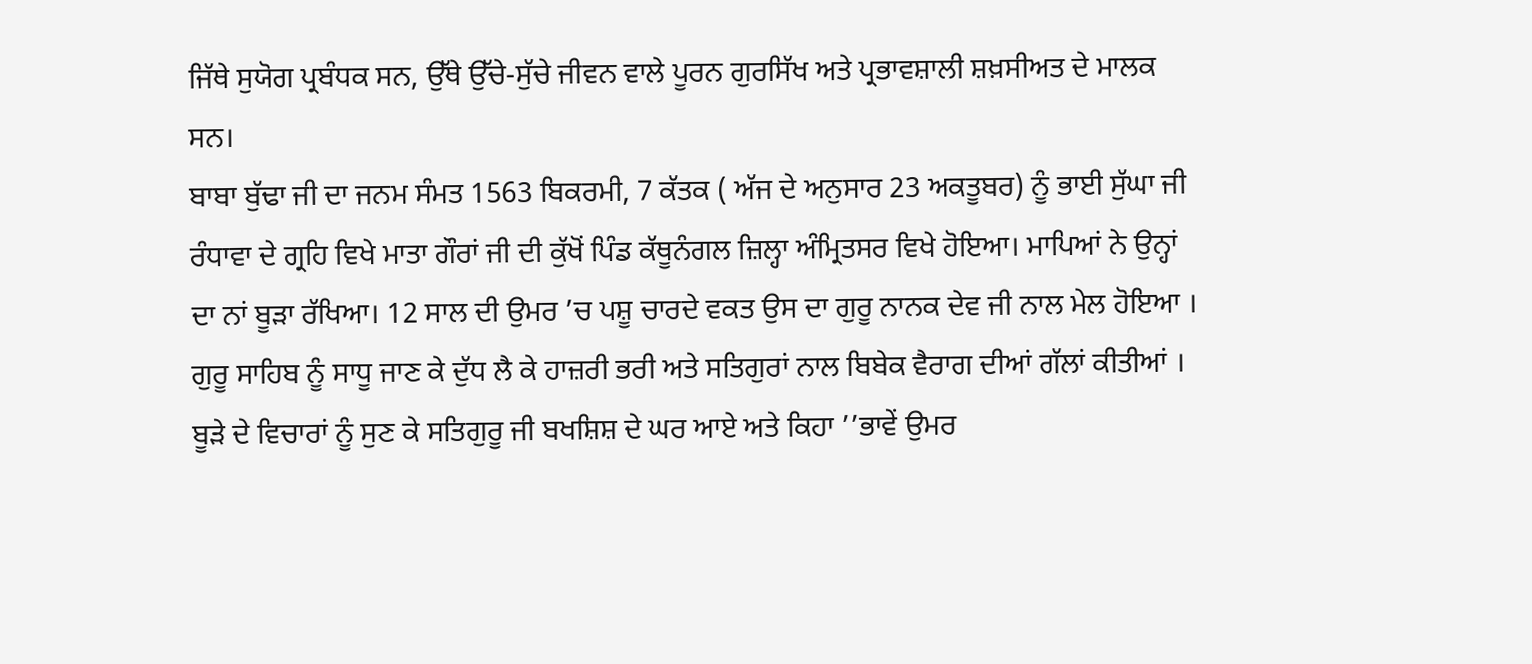ਜਿੱਥੇ ਸੁਯੋਗ ਪ੍ਰਬੰਧਕ ਸਨ, ਉੱਥੇ ਉੱਚੇ-ਸੁੱਚੇ ਜੀਵਨ ਵਾਲੇ ਪੂਰਨ ਗੁਰਸਿੱਖ ਅਤੇ ਪ੍ਰਭਾਵਸ਼ਾਲੀ ਸ਼ਖ਼ਸੀਅਤ ਦੇ ਮਾਲਕ ਸਨ।
ਬਾਬਾ ਬੁੱਢਾ ਜੀ ਦਾ ਜਨਮ ਸੰਮਤ 1563 ਬਿਕਰਮੀ, 7 ਕੱਤਕ ( ਅੱਜ ਦੇ ਅਨੁਸਾਰ 23 ਅਕਤੂਬਰ) ਨੂੰ ਭਾਈ ਸੁੱਘਾ ਜੀ ਰੰਧਾਵਾ ਦੇ ਗ੍ਰਹਿ ਵਿਖੇ ਮਾਤਾ ਗੌਰਾਂ ਜੀ ਦੀ ਕੁੱਖੋਂ ਪਿੰਡ ਕੱਥੂਨੰਗਲ ਜ਼ਿਲ੍ਹਾ ਅੰਮ੍ਰਿਤਸਰ ਵਿਖੇ ਹੋਇਆ। ਮਾਪਿਆਂ ਨੇ ਉਨ੍ਹਾਂ ਦਾ ਨਾਂ ਬੂੜਾ ਰੱਖਿਆ। 12 ਸਾਲ ਦੀ ਉਮਰ ’ਚ ਪਸ਼ੂ ਚਾਰਦੇ ਵਕਤ ਉਸ ਦਾ ਗੁਰੂ ਨਾਨਕ ਦੇਵ ਜੀ ਨਾਲ ਮੇਲ ਹੋਇਆ । ਗੁਰੂ ਸਾਹਿਬ ਨੂੰ ਸਾਧੂ ਜਾਣ ਕੇ ਦੁੱਧ ਲੈ ਕੇ ਹਾਜ਼ਰੀ ਭਰੀ ਅਤੇ ਸਤਿਗੁਰਾਂ ਨਾਲ ਬਿਬੇਕ ਵੈਰਾਗ ਦੀਆਂ ਗੱਲਾਂ ਕੀਤੀਆਂ । ਬੂੜੇ ਦੇ ਵਿਚਾਰਾਂ ਨੂੰ ਸੁਣ ਕੇ ਸਤਿਗੁਰੂ ਜੀ ਬਖਸ਼ਿਸ਼ ਦੇ ਘਰ ਆਏ ਅਤੇ ਕਿਹਾ ’’ਭਾਵੇਂ ਉਮਰ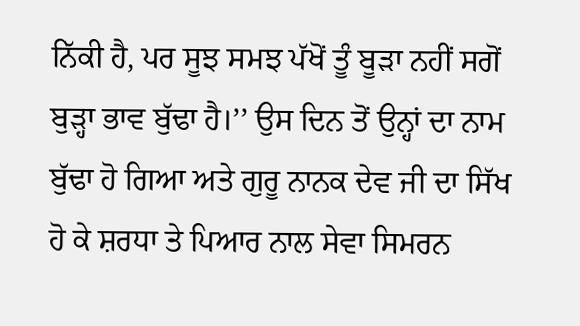ਨਿੱਕੀ ਹੈ, ਪਰ ਸੂਝ ਸਮਝ ਪੱਖੋਂ ਤੂੰ ਬੂੜਾ ਨਹੀਂ ਸਗੋਂ ਬੁੜ੍ਹਾ ਭਾਵ ਬੁੱਢਾ ਹੈ।’’ ਉਸ ਦਿਨ ਤੋਂ ਉਨ੍ਹਾਂ ਦਾ ਨਾਮ ਬੁੱਢਾ ਹੋ ਗਿਆ ਅਤੇ ਗੁਰੂ ਨਾਨਕ ਦੇਵ ਜੀ ਦਾ ਸਿੱਖ ਹੋ ਕੇ ਸ਼ਰਧਾ ਤੇ ਪਿਆਰ ਨਾਲ ਸੇਵਾ ਸਿਮਰਨ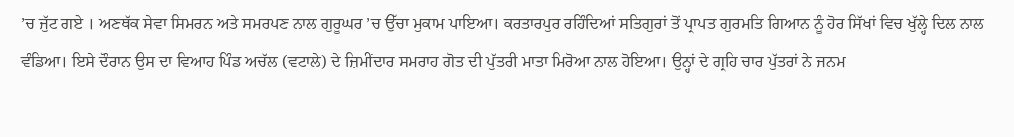’ਚ ਜੁੱਟ ਗਏ । ਅਣਥੱਕ ਸੇਵਾ ਸਿਮਰਨ ਅਤੇ ਸਮਰਪਣ ਨਾਲ ਗੁਰੂਘਰ ’ਚ ਉੱਚਾ ਮੁਕਾਮ ਪਾਇਆ। ਕਰਤਾਰਪੁਰ ਰਹਿੰਦਿਆਂ ਸਤਿਗੁਰਾਂ ਤੋਂ ਪ੍ਰਾਪਤ ਗੁਰਮਤਿ ਗਿਆਨ ਨੂੰ ਹੋਰ ਸਿੱਖਾਂ ਵਿਚ ਖੁੱਲ੍ਹੇ ਦਿਲ ਨਾਲ ਵੰਡਿਆ। ਇਸੇ ਦੌਰਾਨ ਉਸ ਦਾ ਵਿਆਹ ਪਿੰਡ ਅਚੱਲ (ਵਟਾਲੇ) ਦੇ ਜ਼ਿਮੀਂਦਾਰ ਸਮਰਾਹ ਗੋਤ ਦੀ ਪੁੱਤਰੀ ਮਾਤਾ ਮਿਰੋਆ ਨਾਲ ਹੋਇਆ। ਉਨ੍ਹਾਂ ਦੇ ਗ੍ਰਹਿ ਚਾਰ ਪੁੱਤਰਾਂ ਨੇ ਜਨਮ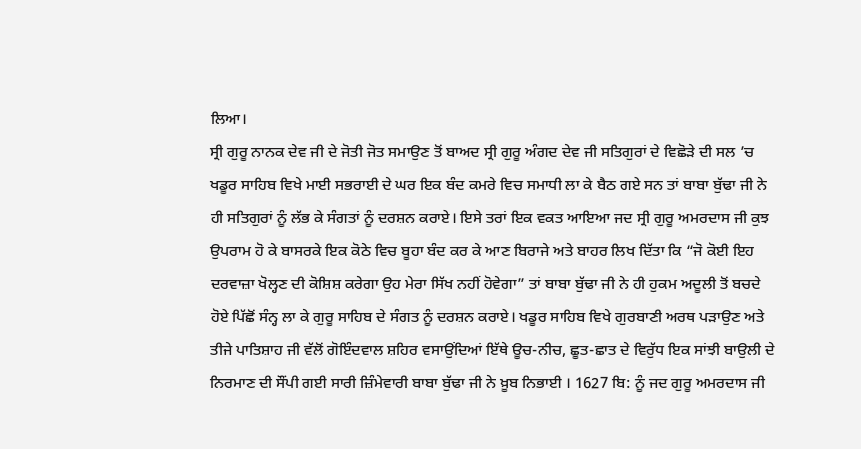ਲਿਆ।
ਸ੍ਰੀ ਗੁਰੂ ਨਾਨਕ ਦੇਵ ਜੀ ਦੇ ਜੋਤੀ ਜੋਤ ਸਮਾਉਣ ਤੋਂ ਬਾਅਦ ਸ੍ਰੀ ਗੁਰੂ ਅੰਗਦ ਦੇਵ ਜੀ ਸਤਿਗੁਰਾਂ ਦੇ ਵਿਛੋੜੇ ਦੀ ਸਲ ’ਚ ਖਡੂਰ ਸਾਹਿਬ ਵਿਖੇ ਮਾਈ ਸਭਰਾਈ ਦੇ ਘਰ ਇਕ ਬੰਦ ਕਮਰੇ ਵਿਚ ਸਮਾਧੀ ਲਾ ਕੇ ਬੈਠ ਗਏ ਸਨ ਤਾਂ ਬਾਬਾ ਬੁੱਢਾ ਜੀ ਨੇ ਹੀ ਸਤਿਗੁਰਾਂ ਨੂੰ ਲੱਭ ਕੇ ਸੰਗਤਾਂ ਨੂੰ ਦਰਸ਼ਨ ਕਰਾਏ। ਇਸੇ ਤਰਾਂ ਇਕ ਵਕਤ ਆਇਆ ਜਦ ਸ੍ਰੀ ਗੁਰੂ ਅਮਰਦਾਸ ਜੀ ਕੁਝ ਉਪਰਾਮ ਹੋ ਕੇ ਬਾਸਰਕੇ ਇਕ ਕੋਠੇ ਵਿਚ ਬੂਹਾ ਬੰਦ ਕਰ ਕੇ ਆਣ ਬਿਰਾਜੇ ਅਤੇ ਬਾਹਰ ਲਿਖ ਦਿੱਤਾ ਕਿ “ਜੋ ਕੋਈ ਇਹ ਦਰਵਾਜ਼ਾ ਖੋਲ੍ਹਣ ਦੀ ਕੋਸ਼ਿਸ਼ ਕਰੇਗਾ ਉਹ ਮੇਰਾ ਸਿੱਖ ਨਹੀਂ ਹੋਵੇਗਾ” ਤਾਂ ਬਾਬਾ ਬੁੱਢਾ ਜੀ ਨੇ ਹੀ ਹੁਕਮ ਅਦੂਲੀ ਤੋਂ ਬਚਦੇ ਹੋਏ ਪਿੱਛੋਂ ਸੰਨ੍ਹ ਲਾ ਕੇ ਗੁਰੂ ਸਾਹਿਬ ਦੇ ਸੰਗਤ ਨੂੰ ਦਰਸ਼ਨ ਕਰਾਏ। ਖਡੂਰ ਸਾਹਿਬ ਵਿਖੇ ਗੁਰਬਾਣੀ ਅਰਥ ਪੜਾਉਣ ਅਤੇ ਤੀਜੇ ਪਾਤਿਸ਼ਾਹ ਜੀ ਵੱਲੋਂ ਗੋਇੰਦਵਾਲ ਸ਼ਹਿਰ ਵਸਾਉਂਦਿਆਂ ਇੱਥੇ ਊਚ-ਨੀਚ, ਛੂਤ-ਛਾਤ ਦੇ ਵਿਰੁੱਧ ਇਕ ਸਾਂਝੀ ਬਾਉਲੀ ਦੇ ਨਿਰਮਾਣ ਦੀ ਸੌਂਪੀ ਗਈ ਸਾਰੀ ਜ਼ਿੰਮੇਵਾਰੀ ਬਾਬਾ ਬੁੱਢਾ ਜੀ ਨੇ ਖ਼ੂਬ ਨਿਭਾਈ । 1627 ਬਿ: ਨੂੰ ਜਦ ਗੁਰੂ ਅਮਰਦਾਸ ਜੀ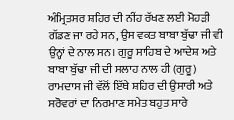ਅੰਮ੍ਰਿਤਸਰ ਸ਼ਹਿਰ ਦੀ ਨੀਂਹ ਰੱਖਣ ਲਈ ਮੋਹੜੀ ਗੱਡਣ ਜਾ ਰਹੇ ਸਨ, ਉਸ ਵਕਤ ਬਾਬਾ ਬੁੱਢਾ ਜੀ ਵੀ ਉਨ੍ਹਾਂ ਦੇ ਨਾਲ ਸਨ। ਗੁਰੂ ਸਾਹਿਬ ਦੇ ਆਦੇਸ਼ ਅਤੇ ਬਾਬਾ ਬੁੱਢਾ ਜੀ ਦੀ ਸਲਾਹ ਨਾਲ ਹੀ (ਗੁਰੂ) ਰਾਮਦਾਸ ਜੀ ਵੱਲੋਂ ਇੱਥੇ ਸ਼ਹਿਰ ਦੀ ਉਸਾਰੀ ਅਤੇ ਸਰੋਵਰਾਂ ਦਾ ਨਿਰਮਾਣ ਸਮੇਤ ਬਹੁਤ ਸਾਰੇ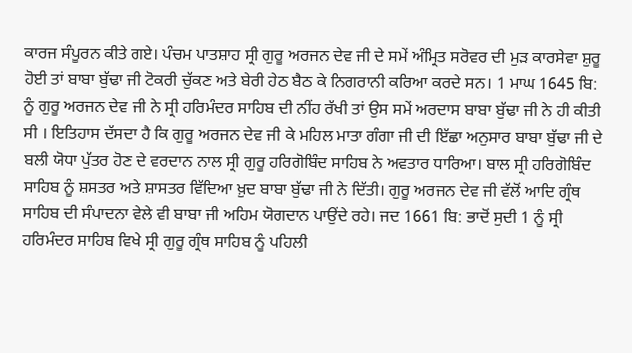ਕਾਰਜ ਸੰਪੂਰਨ ਕੀਤੇ ਗਏ। ਪੰਚਮ ਪਾਤਸ਼ਾਹ ਸ੍ਰੀ ਗੁਰੂ ਅਰਜਨ ਦੇਵ ਜੀ ਦੇ ਸਮੇਂ ਅੰਮ੍ਰਿਤ ਸਰੋਵਰ ਦੀ ਮੁੜ ਕਾਰਸੇਵਾ ਸ਼ੁਰੂ ਹੋਈ ਤਾਂ ਬਾਬਾ ਬੁੱਢਾ ਜੀ ਟੋਕਰੀ ਚੁੱਕਣ ਅਤੇ ਬੇਰੀ ਹੇਠ ਬੈਠ ਕੇ ਨਿਗਰਾਨੀ ਕਰਿਆ ਕਰਦੇ ਸਨ। 1 ਮਾਘ 1645 ਬਿ: ਨੂੰ ਗੁਰੂ ਅਰਜਨ ਦੇਵ ਜੀ ਨੇ ਸ੍ਰੀ ਹਰਿਮੰਦਰ ਸਾਹਿਬ ਦੀ ਨੀਂਹ ਰੱਖੀ ਤਾਂ ਉਸ ਸਮੇਂ ਅਰਦਾਸ ਬਾਬਾ ਬੁੱਢਾ ਜੀ ਨੇ ਹੀ ਕੀਤੀ ਸੀ । ਇਤਿਹਾਸ ਦੱਸਦਾ ਹੈ ਕਿ ਗੁਰੂ ਅਰਜਨ ਦੇਵ ਜੀ ਕੇ ਮਹਿਲ ਮਾਤਾ ਗੰਗਾ ਜੀ ਦੀ ਇੱਛਾ ਅਨੁਸਾਰ ਬਾਬਾ ਬੁੱਢਾ ਜੀ ਦੇ ਬਲੀ ਯੋਧਾ ਪੁੱਤਰ ਹੋਣ ਦੇ ਵਰਦਾਨ ਨਾਲ ਸ੍ਰੀ ਗੁਰੂ ਹਰਿਗੋਬਿੰਦ ਸਾਹਿਬ ਨੇ ਅਵਤਾਰ ਧਾਰਿਆ। ਬਾਲ ਸ੍ਰੀ ਹਰਿਗੋਬਿੰਦ ਸਾਹਿਬ ਨੂੰ ਸ਼ਸਤਰ ਅਤੇ ਸ਼ਾਸਤਰ ਵਿੱਦਿਆ ਖ਼ੁਦ ਬਾਬਾ ਬੁੱਢਾ ਜੀ ਨੇ ਦਿੱਤੀ। ਗੁਰੂ ਅਰਜਨ ਦੇਵ ਜੀ ਵੱਲੋਂ ਆਦਿ ਗ੍ਰੰਥ ਸਾਹਿਬ ਦੀ ਸੰਪਾਦਨਾ ਵੇਲੇ ਵੀ ਬਾਬਾ ਜੀ ਅਹਿਮ ਯੋਗਦਾਨ ਪਾਉਂਦੇ ਰਹੇ। ਜਦ 1661 ਬਿ: ਭਾਦੋਂ ਸੁਦੀ 1 ਨੂੰ ਸ੍ਰੀ ਹਰਿਮੰਦਰ ਸਾਹਿਬ ਵਿਖੇ ਸ੍ਰੀ ਗੁਰੂ ਗ੍ਰੰਥ ਸਾਹਿਬ ਨੂੰ ਪਹਿਲੀ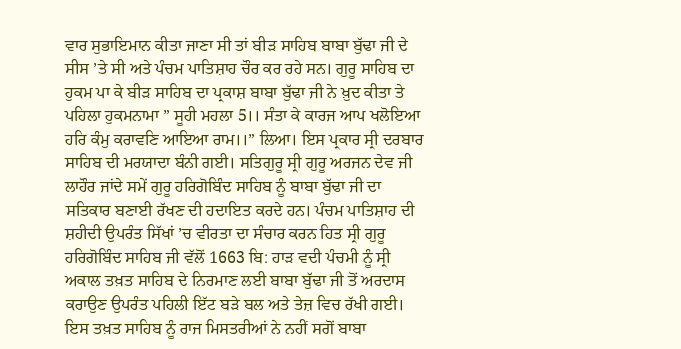ਵਾਰ ਸੁਭਾਇਮਾਨ ਕੀਤਾ ਜਾਣਾ ਸੀ ਤਾਂ ਬੀੜ ਸਾਹਿਬ ਬਾਬਾ ਬੁੱਢਾ ਜੀ ਦੇ ਸੀਸ ’ਤੇ ਸੀ ਅਤੇ ਪੰਚਮ ਪਾਤਿਸ਼ਾਹ ਚੌਰ ਕਰ ਰਹੇ ਸਨ। ਗੁਰੂ ਸਾਹਿਬ ਦਾ ਹੁਕਮ ਪਾ ਕੇ ਬੀੜ ਸਾਹਿਬ ਦਾ ਪ੍ਰਕਾਸ਼ ਬਾਬਾ ਬੁੱਢਾ ਜੀ ਨੇ ਖ਼ੁਦ ਕੀਤਾ ਤੇ ਪਹਿਲਾ ਹੁਕਮਨਾਮਾ ” ਸੂਹੀ ਮਹਲਾ 5।। ਸੰਤਾ ਕੇ ਕਾਰਜ ਆਪ ਖਲੋਇਆ ਹਰਿ ਕੰਮੁ ਕਰਾਵਣਿ ਆਇਆ ਰਾਮ।।” ਲਿਆ। ਇਸ ਪ੍ਰਕਾਰ ਸ੍ਰੀ ਦਰਬਾਰ ਸਾਹਿਬ ਦੀ ਮਰਯਾਦਾ ਬੰਨੀ ਗਈ। ਸਤਿਗੁਰੂ ਸ੍ਰੀ ਗੁਰੂ ਅਰਜਨ ਦੇਵ ਜੀ ਲਾਹੌਰ ਜਾਂਦੇ ਸਮੇਂ ਗੁਰੂ ਹਰਿਗੋਬਿੰਦ ਸਾਹਿਬ ਨੂੰ ਬਾਬਾ ਬੁੱਢਾ ਜੀ ਦਾ ਸਤਿਕਾਰ ਬਣਾਈ ਰੱਖਣ ਦੀ ਹਦਾਇਤ ਕਰਦੇ ਹਨ। ਪੰਚਮ ਪਾਤਿਸ਼ਾਹ ਦੀ ਸ਼ਹੀਦੀ ਉਪਰੰਤ ਸਿੱਖਾਂ ’ਚ ਵੀਰਤਾ ਦਾ ਸੰਚਾਰ ਕਰਨ ਹਿਤ ਸ੍ਰੀ ਗੁਰੂ ਹਰਿਗੋਬਿੰਦ ਸਾਹਿਬ ਜੀ ਵੱਲੋਂ 1663 ਬਿ: ਹਾੜ ਵਦੀ ਪੰਚਮੀ ਨੂੰ ਸ੍ਰੀ ਅਕਾਲ ਤਖ਼ਤ ਸਾਹਿਬ ਦੇ ਨਿਰਮਾਣ ਲਈ ਬਾਬਾ ਬੁੱਢਾ ਜੀ ਤੋਂ ਅਰਦਾਸ ਕਰਾਉਣ ਉਪਰੰਤ ਪਹਿਲੀ ਇੱਟ ਬੜੇ ਬਲ ਅਤੇ ਤੇਜ਼ ਵਿਚ ਰੱਖੀ ਗਈ। ਇਸ ਤਖ਼ਤ ਸਾਹਿਬ ਨੂੰ ਰਾਜ ਮਿਸਤਰੀਆਂ ਨੇ ਨਹੀਂ ਸਗੋਂ ਬਾਬਾ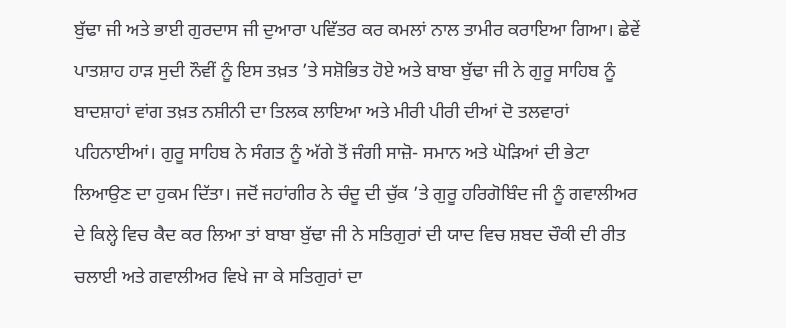ਬੁੱਢਾ ਜੀ ਅਤੇ ਭਾਈ ਗੁਰਦਾਸ ਜੀ ਦੁਆਰਾ ਪਵਿੱਤਰ ਕਰ ਕਮਲਾਂ ਨਾਲ ਤਾਮੀਰ ਕਰਾਇਆ ਗਿਆ। ਛੇਵੇਂ ਪਾਤਸ਼ਾਹ ਹਾੜ ਸੁਦੀ ਨੌਵੀਂ ਨੂੰ ਇਸ ਤਖ਼ਤ ’ਤੇ ਸਸ਼ੋਭਿਤ ਹੋਏ ਅਤੇ ਬਾਬਾ ਬੁੱਢਾ ਜੀ ਨੇ ਗੁਰੂ ਸਾਹਿਬ ਨੂੰ ਬਾਦਸ਼ਾਹਾਂ ਵਾਂਗ ਤਖ਼ਤ ਨਸ਼ੀਨੀ ਦਾ ਤਿਲਕ ਲਾਇਆ ਅਤੇ ਮੀਰੀ ਪੀਰੀ ਦੀਆਂ ਦੋ ਤਲਵਾਰਾਂ ਪਹਿਨਾਈਆਂ। ਗੁਰੂ ਸਾਹਿਬ ਨੇ ਸੰਗਤ ਨੂੰ ਅੱਗੇ ਤੋਂ ਜੰਗੀ ਸਾਜ਼ੋ- ਸਮਾਨ ਅਤੇ ਘੋੜਿਆਂ ਦੀ ਭੇਟਾ ਲਿਆਉਣ ਦਾ ਹੁਕਮ ਦਿੱਤਾ। ਜਦੋਂ ਜਹਾਂਗੀਰ ਨੇ ਚੰਦੂ ਦੀ ਚੁੱਕ ’ਤੇ ਗੁਰੂ ਹਰਿਗੋਬਿੰਦ ਜੀ ਨੂੰ ਗਵਾਲੀਅਰ ਦੇ ਕਿਲ੍ਹੇ ਵਿਚ ਕੈਦ ਕਰ ਲਿਆ ਤਾਂ ਬਾਬਾ ਬੁੱਢਾ ਜੀ ਨੇ ਸਤਿਗੁਰਾਂ ਦੀ ਯਾਦ ਵਿਚ ਸ਼ਬਦ ਚੌਕੀ ਦੀ ਰੀਤ ਚਲਾਈ ਅਤੇ ਗਵਾਲੀਅਰ ਵਿਖੇ ਜਾ ਕੇ ਸਤਿਗੁਰਾਂ ਦਾ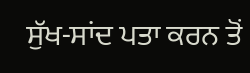ਸੁੱਖ-ਸਾਂਦ ਪਤਾ ਕਰਨ ਤੋਂ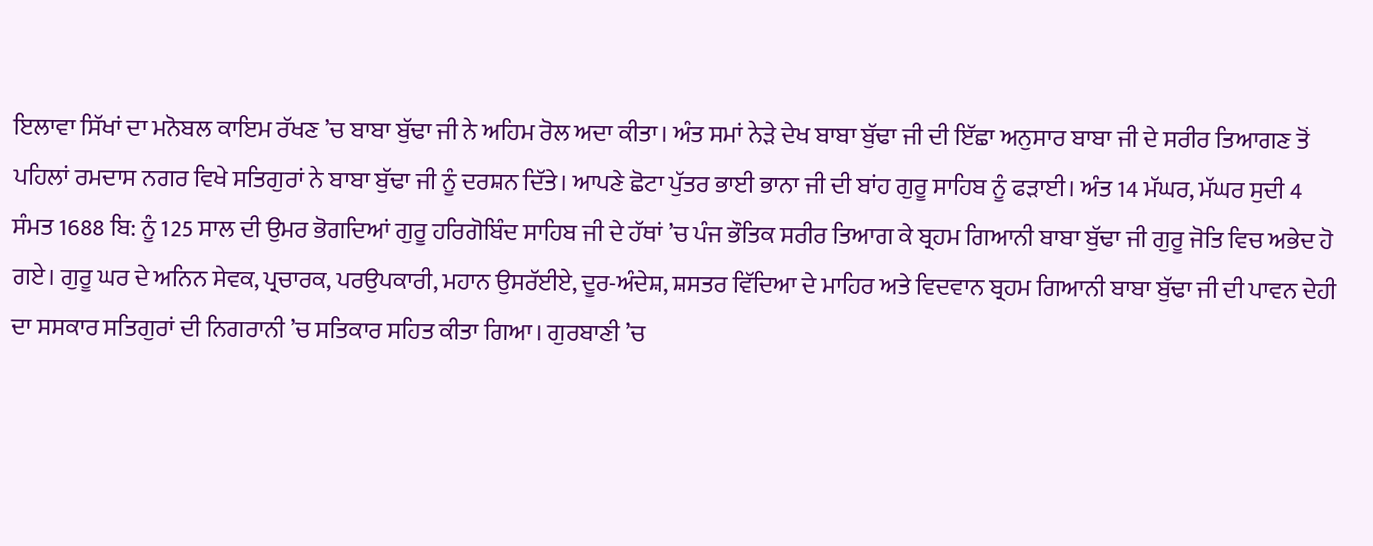ਇਲਾਵਾ ਸਿੱਖਾਂ ਦਾ ਮਨੋਬਲ ਕਾਇਮ ਰੱਖਣ ’ਚ ਬਾਬਾ ਬੁੱਢਾ ਜੀ ਨੇ ਅਹਿਮ ਰੋਲ ਅਦਾ ਕੀਤਾ। ਅੰਤ ਸਮਾਂ ਨੇੜੇ ਦੇਖ ਬਾਬਾ ਬੁੱਢਾ ਜੀ ਦੀ ਇੱਛਾ ਅਨੁਸਾਰ ਬਾਬਾ ਜੀ ਦੇ ਸਰੀਰ ਤਿਆਗਣ ਤੋਂ ਪਹਿਲਾਂ ਰਮਦਾਸ ਨਗਰ ਵਿਖੇ ਸਤਿਗੁਰਾਂ ਨੇ ਬਾਬਾ ਬੁੱਢਾ ਜੀ ਨੂੰ ਦਰਸ਼ਨ ਦਿੱਤੇ। ਆਪਣੇ ਛੋਟਾ ਪੁੱਤਰ ਭਾਈ ਭਾਨਾ ਜੀ ਦੀ ਬਾਂਹ ਗੁਰੂ ਸਾਹਿਬ ਨੂੰ ਫੜਾਈ। ਅੰਤ 14 ਮੱਘਰ, ਮੱਘਰ ਸੁਦੀ 4 ਸੰਮਤ 1688 ਬਿ: ਨੂੰ 125 ਸਾਲ ਦੀ ਉਮਰ ਭੋਗਦਿਆਂ ਗੁਰੂ ਹਰਿਗੋਬਿੰਦ ਸਾਹਿਬ ਜੀ ਦੇ ਹੱਥਾਂ ’ਚ ਪੰਜ ਭੌਤਿਕ ਸਰੀਰ ਤਿਆਗ ਕੇ ਬ੍ਰਹਮ ਗਿਆਨੀ ਬਾਬਾ ਬੁੱਢਾ ਜੀ ਗੁਰੂ ਜੋਤਿ ਵਿਚ ਅਭੇਦ ਹੋ ਗਏ। ਗੁਰੂ ਘਰ ਦੇ ਅਨਿਨ ਸੇਵਕ, ਪ੍ਰਚਾਰਕ, ਪਰਉਪਕਾਰੀ, ਮਹਾਨ ਉਸਰੱਈਏ, ਦੂਰ-ਅੰਦੇਸ਼, ਸ਼ਸਤਰ ਵਿੱਦਿਆ ਦੇ ਮਾਹਿਰ ਅਤੇ ਵਿਦਵਾਨ ਬ੍ਰਹਮ ਗਿਆਨੀ ਬਾਬਾ ਬੁੱਢਾ ਜੀ ਦੀ ਪਾਵਨ ਦੇਹੀ ਦਾ ਸਸਕਾਰ ਸਤਿਗੁਰਾਂ ਦੀ ਨਿਗਰਾਨੀ ’ਚ ਸਤਿਕਾਰ ਸਹਿਤ ਕੀਤਾ ਗਿਆ। ਗੁਰਬਾਣੀ ’ਚ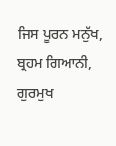ਜਿਸ ਪੂਰਨ ਮਨੁੱਖ, ਬ੍ਰਹਮ ਗਿਆਨੀ, ਗੁਰਮੁਖ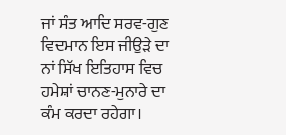ਜਾਂ ਸੰਤ ਆਦਿ ਸਰਵ-ਗੁਣ ਵਿਦਮਾਨ ਇਸ ਜੀਉੜੇ ਦਾ ਨਾਂ ਸਿੱਖ ਇਤਿਹਾਸ ਵਿਚ ਹਮੇਸ਼ਾਂ ਚਾਨਣ-ਮੁਨਾਰੇ ਦਾ ਕੰਮ ਕਰਦਾ ਰਹੇਗਾ।